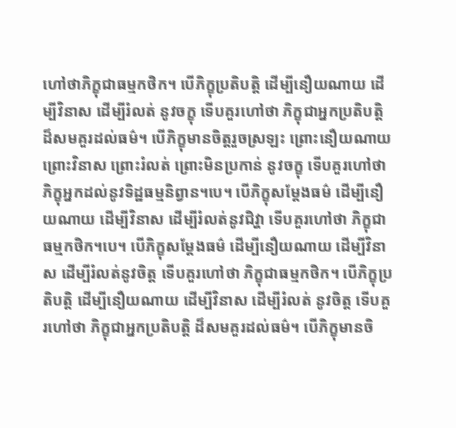ហៅថាភិក្ខុជាធម្មកថិក។ បើភិក្ខុប្រតិបត្តិ ដើម្បីនឿយណាយ ដើម្បីវិនាស ដើម្បីរំលត់ នូវចក្ខុ ទើបគួរហៅថា ភិក្ខុជាអ្នកប្រតិបត្តិ ដ៏សមគួរដល់ធម៌។ បើភិក្ខុមានចិត្តរួចស្រឡះ ព្រោះនឿយណាយ ព្រោះវិនាស ព្រោះរំលត់ ព្រោះមិនប្រកាន់ នូវចក្ខុ ទើបគួរហៅថា ភិក្ខុអ្នកដល់នូវទិដ្ឋធម្មនិព្វាន។បេ។ បើភិក្ខុសម្តែងធម៌ ដើម្បីនឿយណាយ ដើម្បីវិនាស ដើម្បីរំលត់នូវជិវ្ហា ទើបគួរហៅថា ភិក្ខុជាធម្មកថិក។បេ។ បើភិក្ខុសម្តែងធម៌ ដើម្បីនឿយណាយ ដើម្បីវិនាស ដើម្បីរំលត់នូវចិត្ត ទើបគួរហៅថា ភិក្ខុជាធម្មកថិក។ បើភិក្ខុប្រតិបត្តិ ដើម្បីនឿយណាយ ដើម្បីវិនាស ដើម្បីរំលត់ នូវចិត្ត ទើបគួរហៅថា ភិក្ខុជាអ្នកប្រតិបត្តិ ដ៏សមគួរដល់ធម៌។ បើភិក្ខុមានចិ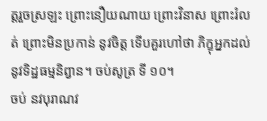ត្តរួចស្រឡះ ព្រោះនឿយណាយ ព្រោះវិនាស ព្រោះរំលត់ ព្រោះមិនប្រកាន់ នូវចិត្ត ទើបគួរហៅថា ភិក្ខុអ្នកដល់នូវទិដ្ឋធម្មនិព្វាន។ ចប់សូត្រ ទី ១០។
ចប់ នវបុរាណវ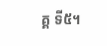គ្គ ទី៥។